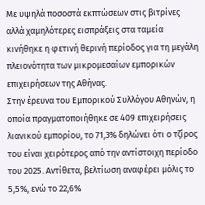Με υψηλά ποσοστά εκπτώσεων στις βιτρίνες αλλά χαμηλότερες εισπράξεις στα ταμεία κινήθηκε η φετινή θερινή περίοδος για τη μεγάλη πλειονότητα των μικρομεσαίων εμπορικών επιχειρήσεων της Αθήνας.
Στην έρευνα του Εμπορικού Συλλόγου Αθηνών, η οποία πραγματοποιήθηκε σε 409 επιχειρήσεις λιανικού εμπορίου, το 71,3% δηλώνει ότι ο τζίρος του είναι χειρότερος από την αντίστοιχη περίοδο του 2025. Αντίθετα, βελτίωση αναφέρει μόλις το 5,5%, ενώ το 22,6%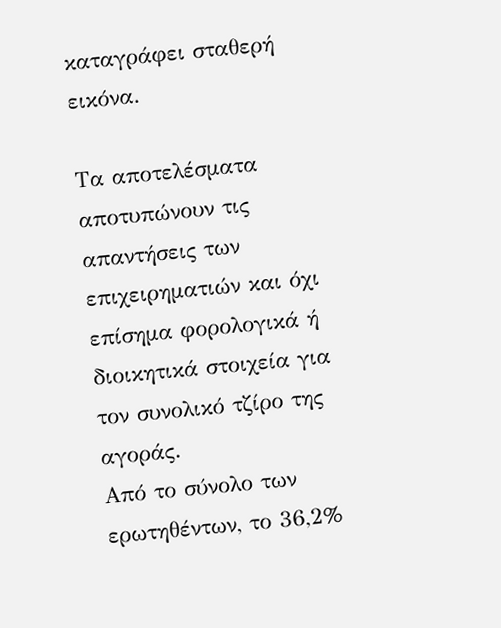καταγράφει σταθερή εικόνα.

Τα αποτελέσματα αποτυπώνουν τις απαντήσεις των επιχειρηματιών και όχι επίσημα φορολογικά ή διοικητικά στοιχεία για τον συνολικό τζίρο της αγοράς.
Από το σύνολο των ερωτηθέντων, το 36,2%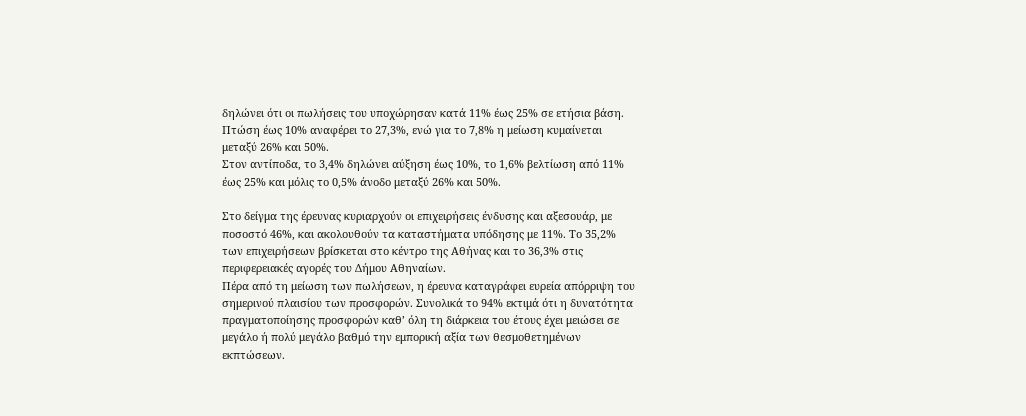δηλώνει ότι οι πωλήσεις του υποχώρησαν κατά 11% έως 25% σε ετήσια βάση. Πτώση έως 10% αναφέρει το 27,3%, ενώ για το 7,8% η μείωση κυμαίνεται μεταξύ 26% και 50%.
Στον αντίποδα, το 3,4% δηλώνει αύξηση έως 10%, το 1,6% βελτίωση από 11% έως 25% και μόλις το 0,5% άνοδο μεταξύ 26% και 50%.

Στο δείγμα της έρευνας κυριαρχούν οι επιχειρήσεις ένδυσης και αξεσουάρ, με ποσοστό 46%, και ακολουθούν τα καταστήματα υπόδησης με 11%. Το 35,2% των επιχειρήσεων βρίσκεται στο κέντρο της Αθήνας και το 36,3% στις περιφερειακές αγορές του Δήμου Αθηναίων.
Πέρα από τη μείωση των πωλήσεων, η έρευνα καταγράφει ευρεία απόρριψη του σημερινού πλαισίου των προσφορών. Συνολικά το 94% εκτιμά ότι η δυνατότητα πραγματοποίησης προσφορών καθ’ όλη τη διάρκεια του έτους έχει μειώσει σε μεγάλο ή πολύ μεγάλο βαθμό την εμπορική αξία των θεσμοθετημένων εκπτώσεων.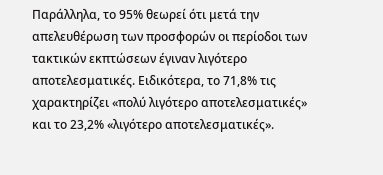Παράλληλα, το 95% θεωρεί ότι μετά την απελευθέρωση των προσφορών οι περίοδοι των τακτικών εκπτώσεων έγιναν λιγότερο αποτελεσματικές. Ειδικότερα, το 71,8% τις χαρακτηρίζει «πολύ λιγότερο αποτελεσματικές» και το 23,2% «λιγότερο αποτελεσματικές».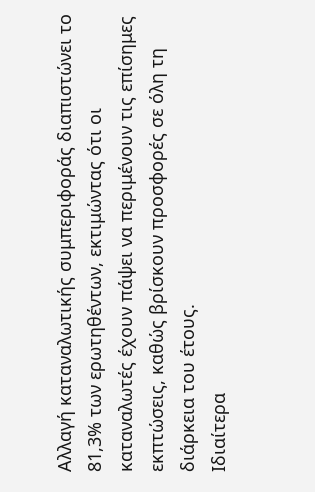Αλλαγή καταναλωτικής συμπεριφοράς διαπιστώνει το 81,3% των ερωτηθέντων, εκτιμώντας ότι οι καταναλωτές έχουν πάψει να περιμένουν τις επίσημες εκπτώσεις, καθώς βρίσκουν προσφορές σε όλη τη διάρκεια του έτους.
Ιδιαίτερα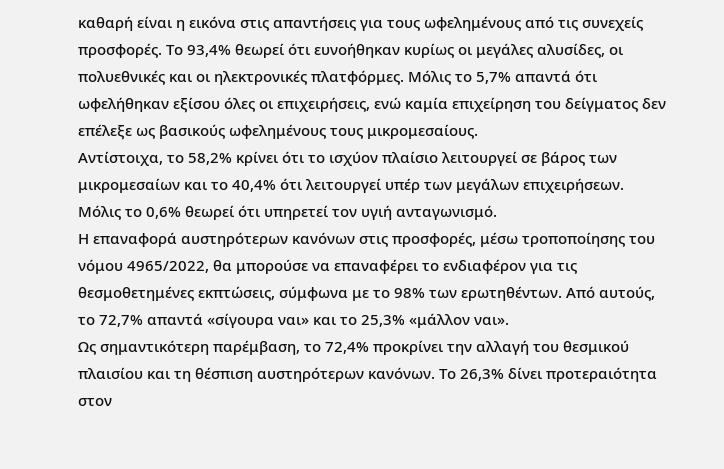καθαρή είναι η εικόνα στις απαντήσεις για τους ωφελημένους από τις συνεχείς προσφορές. Το 93,4% θεωρεί ότι ευνοήθηκαν κυρίως οι μεγάλες αλυσίδες, οι πολυεθνικές και οι ηλεκτρονικές πλατφόρμες. Μόλις το 5,7% απαντά ότι ωφελήθηκαν εξίσου όλες οι επιχειρήσεις, ενώ καμία επιχείρηση του δείγματος δεν επέλεξε ως βασικούς ωφελημένους τους μικρομεσαίους.
Αντίστοιχα, το 58,2% κρίνει ότι το ισχύον πλαίσιο λειτουργεί σε βάρος των μικρομεσαίων και το 40,4% ότι λειτουργεί υπέρ των μεγάλων επιχειρήσεων. Μόλις το 0,6% θεωρεί ότι υπηρετεί τον υγιή ανταγωνισμό.
Η επαναφορά αυστηρότερων κανόνων στις προσφορές, μέσω τροποποίησης του νόμου 4965/2022, θα μπορούσε να επαναφέρει το ενδιαφέρον για τις θεσμοθετημένες εκπτώσεις, σύμφωνα με το 98% των ερωτηθέντων. Από αυτούς, το 72,7% απαντά «σίγουρα ναι» και το 25,3% «μάλλον ναι».
Ως σημαντικότερη παρέμβαση, το 72,4% προκρίνει την αλλαγή του θεσμικού πλαισίου και τη θέσπιση αυστηρότερων κανόνων. Το 26,3% δίνει προτεραιότητα στον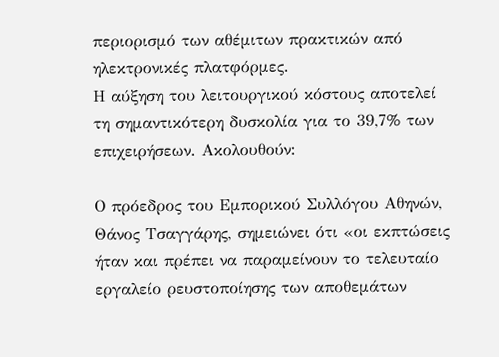περιορισμό των αθέμιτων πρακτικών από ηλεκτρονικές πλατφόρμες.
Η αύξηση του λειτουργικού κόστους αποτελεί τη σημαντικότερη δυσκολία για το 39,7% των επιχειρήσεων. Ακολουθούν:

Ο πρόεδρος του Εμπορικού Συλλόγου Αθηνών, Θάνος Τσαγγάρης, σημειώνει ότι «οι εκπτώσεις ήταν και πρέπει να παραμείνουν το τελευταίο εργαλείο ρευστοποίησης των αποθεμάτων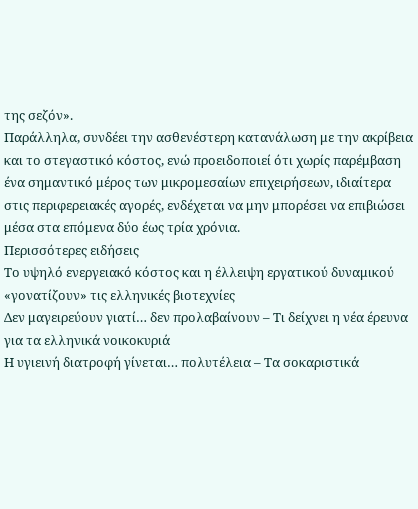της σεζόν».
Παράλληλα, συνδέει την ασθενέστερη κατανάλωση με την ακρίβεια και το στεγαστικό κόστος, ενώ προειδοποιεί ότι χωρίς παρέμβαση ένα σημαντικό μέρος των μικρομεσαίων επιχειρήσεων, ιδιαίτερα στις περιφερειακές αγορές, ενδέχεται να μην μπορέσει να επιβιώσει μέσα στα επόμενα δύο έως τρία χρόνια.
Περισσότερες ειδήσεις
Το υψηλό ενεργειακό κόστος και η έλλειψη εργατικού δυναμικού «γονατίζουν» τις ελληνικές βιοτεχνίες
Δεν μαγειρεύουν γιατί… δεν προλαβαίνουν – Τι δείχνει η νέα έρευνα για τα ελληνικά νοικοκυριά
Η υγιεινή διατροφή γίνεται… πολυτέλεια – Τα σοκαριστικά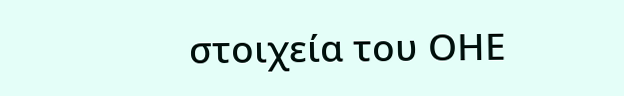στοιχεία του ΟΗΕ